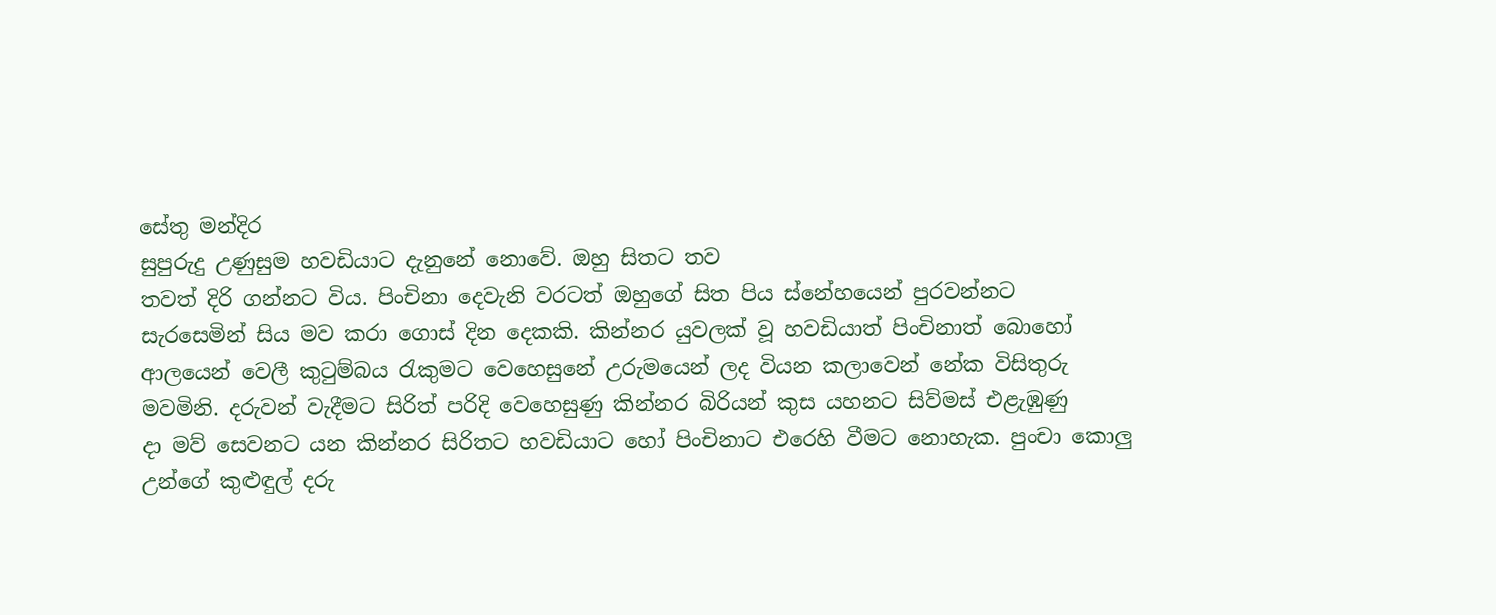සේතු මන්දිර
සුපුරුදු උණුසුම හවඩියාට දැනුනේ නොවේ. ඔහු සිතට තව
තවත් දිරි ගන්නට විය. පිංචිනා දෙවැනි වරටත් ඔහුගේ සිත පිය ස්නේහයෙන් පුරවන්නට
සැරසෙමින් සිය මව කරා ගොස් දින දෙකකි. කින්නර යුවලක් වූ හවඩියාත් පිංචිනාත් බොහෝ
ආලයෙන් වෙලී කුටුම්බය රැකුමට වෙහෙසුනේ උරුමයෙන් ලද වියන කලාවෙන් නේක විසිතුරු
මවමිනි. දරුවන් වැදීමට සිරිත් පරිදි වෙහෙසුණු කින්නර බිරියන් කුස යහනට සිව්මස් එළැඹුණු
දා මව් සෙවනට යන කින්නර සිරිතට හවඩියාට හෝ පිංචිනාට එරෙහි වීමට නොහැක. පුංචා කොලු
උන්ගේ කුළුඳුල් දරු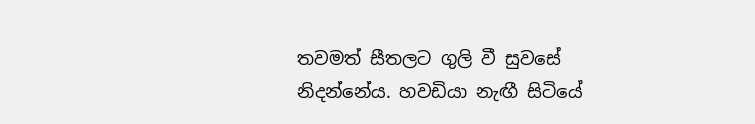තවමත් සීතලට ගුලි වී සුවසේ නිදන්නේය. හවඩියා නැඟී සිටියේ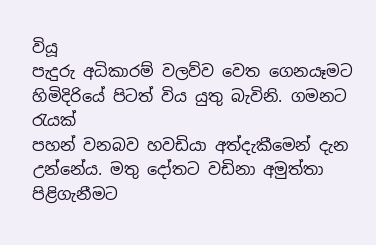වියූ
පැදුරු අධිකාරම් වලව්ව වෙත ගෙනයෑමට හිමිදිරියේ පිටත් විය යුතු බැවිනි. ගමනට රැයක්
පහන් වනබව හවඩියා අත්දැකීමෙන් දැන උන්නේය. මතු දෝතට වඩිනා අමුත්තා පිළිගැනීමට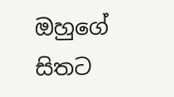ඔහුගේ සිතට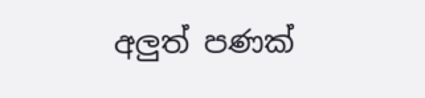අලුත් පණක්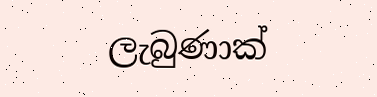ලැබුණාක්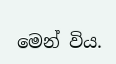මෙන් විය.